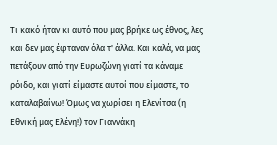Τι κακό ήταν κι αυτό που μας βρήκε ως έθνος, λες και δεν μας έφταναν όλα τ' άλλα. Και καλά, να μας πετάξουν από την Ευρωζώνη γιατί τα κάναμε ρόιδο, και γιατί είμαστε αυτοί που είμαστε, το καταλαβαίνω! Όμως να χωρίσει η Ελενίτσα (η Εθνική μας Ελένη!) τον Γιαννάκη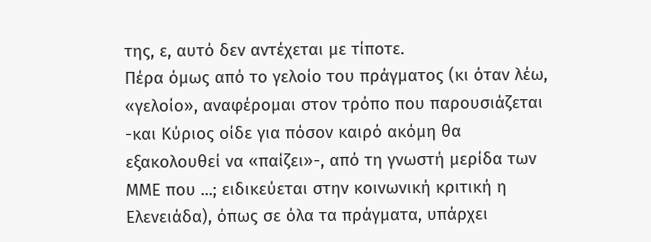της, ε, αυτό δεν αντέχεται με τίποτε.
Πέρα όμως από το γελοίο του πράγματος (κι όταν λέω, «γελοίο», αναφέρομαι στον τρόπο που παρουσιάζεται -και Κύριος οίδε για πόσον καιρό ακόμη θα εξακολουθεί να «παίζει»-, από τη γνωστή μερίδα των ΜΜΕ που ...; ειδικεύεται στην κοινωνική κριτική η Ελενειάδα), όπως σε όλα τα πράγματα, υπάρχει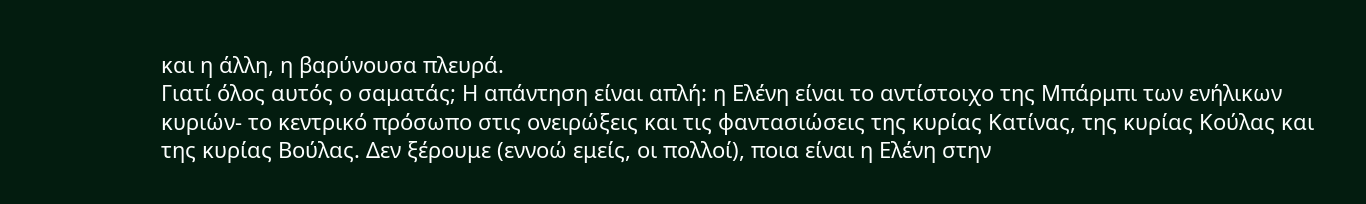και η άλλη, η βαρύνουσα πλευρά.
Γιατί όλος αυτός ο σαματάς; Η απάντηση είναι απλή: η Ελένη είναι το αντίστοιχο της Μπάρμπι των ενήλικων κυριών- το κεντρικό πρόσωπο στις ονειρώξεις και τις φαντασιώσεις της κυρίας Κατίνας, της κυρίας Κούλας και της κυρίας Βούλας. Δεν ξέρουμε (εννοώ εμείς, οι πολλοί), ποια είναι η Ελένη στην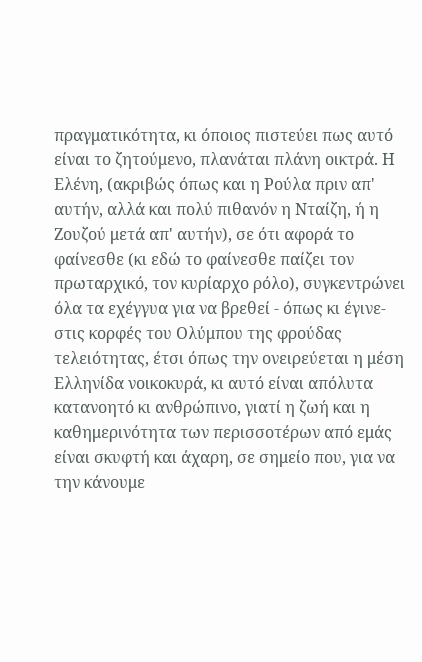πραγματικότητα, κι όποιος πιστεύει πως αυτό είναι το ζητούμενο, πλανάται πλάνη οικτρά. Η Ελένη, (ακριβώς όπως και η Ρούλα πριν απ' αυτήν, αλλά και πολύ πιθανόν η Νταίζη, ή η Ζουζού μετά απ' αυτήν), σε ότι αφορά το φαίνεσθε (κι εδώ το φαίνεσθε παίζει τον πρωταρχικό, τον κυρίαρχο ρόλο), συγκεντρώνει όλα τα εχέγγυα για να βρεθεί - όπως κι έγινε- στις κορφές του Ολύμπου της φρούδας τελειότητας, έτσι όπως την ονειρεύεται η μέση Ελληνίδα νοικοκυρά, κι αυτό είναι απόλυτα κατανοητό κι ανθρώπινο, γιατί η ζωή και η καθημερινότητα των περισσοτέρων από εμάς είναι σκυφτή και άχαρη, σε σημείο που, για να την κάνουμε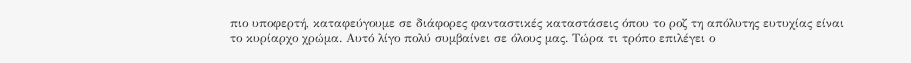πιο υποφερτή, καταφεύγουμε σε διάφορες φανταστικές καταστάσεις όπου το ροζ τη απόλυτης ευτυχίας είναι το κυρίαρχο χρώμα. Αυτό λίγο πολύ συμβαίνει σε όλους μας. Τώρα τι τρόπο επιλέγει ο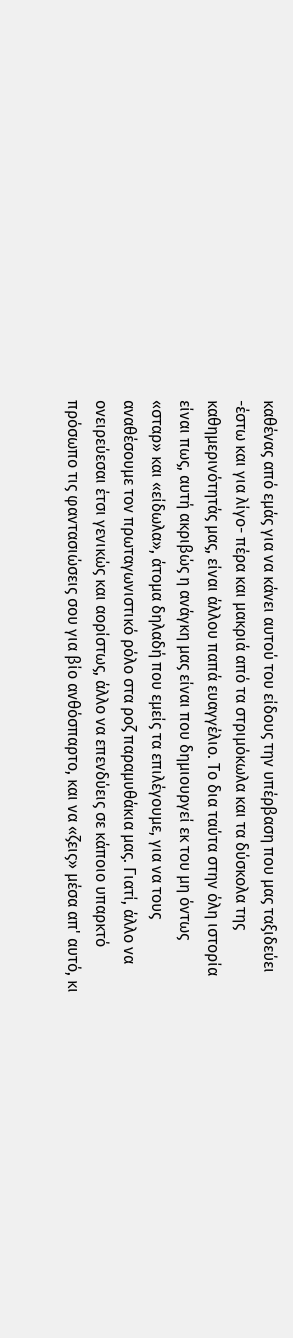καθένας από εμάς για να κάνει αυτού του είδους την υπέρβαση που μας ταξιδεύει -έστω και για λίγο- πέρα και μακριά από τα στριμόκωλα και τα δύσκολα της καθημερινότητάς μας, είναι άλλου παπά ευαγγέλιο. Το δια ταύτα στην όλη ιστορία είναι πως, αυτή ακριβώς η ανάγκη μας είναι που δημιουργεί εκ του μη όντως «σταρ» και «είδωλα», άτομα δηλαδή που εμείς τα επιλέγουμε, για να τους αναθέσουμε τον πρωταγωνιστικό ρόλο στα ροζ παραμυθάκια μας. Γιατί, άλλο να ονειρεύεσαι έτσι γενικώς και αορίστως, άλλο να επενδύεις σε κάποιο υπαρκτό πρόσωπο τις φαντασιώσεις σου για βίο ανθόσπαρτο, και να «ζεις» μέσα απ' αυτό, κι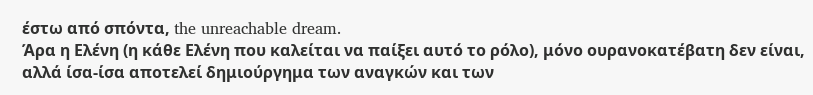έστω από σπόντα, the unreachable dream.
Άρα η Ελένη (η κάθε Ελένη που καλείται να παίξει αυτό το ρόλο), μόνο ουρανοκατέβατη δεν είναι, αλλά ίσα-ίσα αποτελεί δημιούργημα των αναγκών και των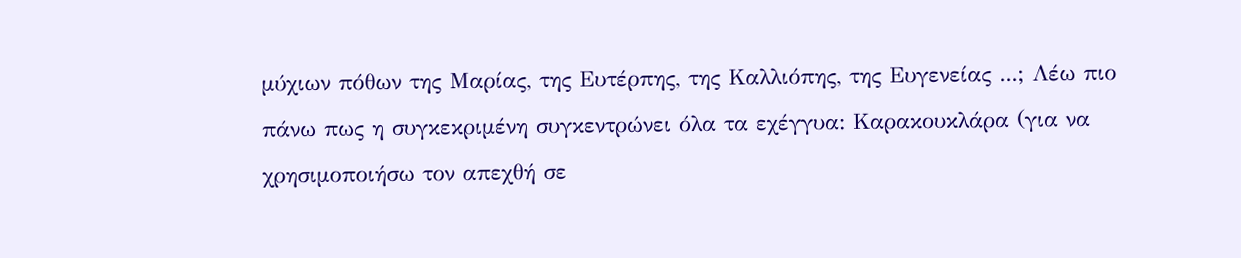μύχιων πόθων της Μαρίας, της Ευτέρπης, της Καλλιόπης, της Ευγενείας ...; Λέω πιο πάνω πως η συγκεκριμένη συγκεντρώνει όλα τα εχέγγυα: Καρακουκλάρα (για να χρησιμοποιήσω τον απεχθή σε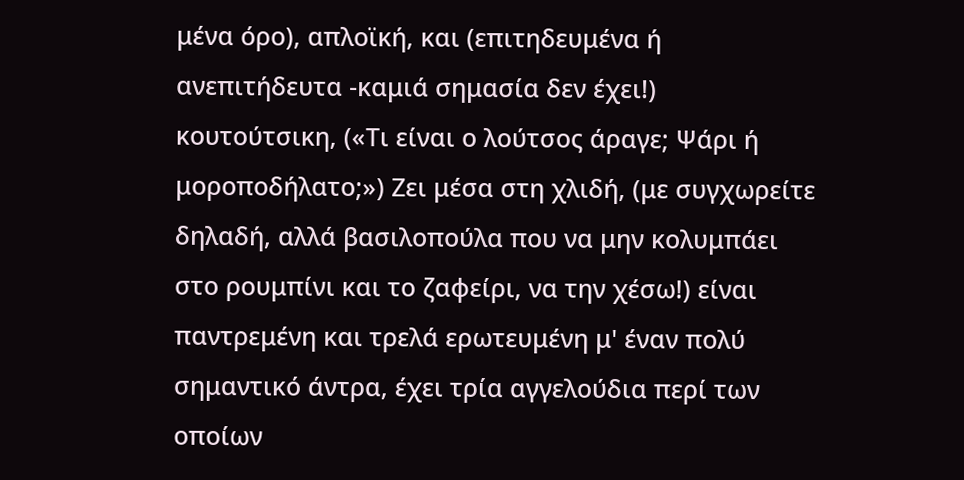μένα όρο), απλοϊκή, και (επιτηδευμένα ή ανεπιτήδευτα -καμιά σημασία δεν έχει!) κουτούτσικη, («Τι είναι ο λούτσος άραγε; Ψάρι ή μοροποδήλατο;») Ζει μέσα στη χλιδή, (με συγχωρείτε δηλαδή, αλλά βασιλοπούλα που να μην κολυμπάει στο ρουμπίνι και το ζαφείρι, να την χέσω!) είναι παντρεμένη και τρελά ερωτευμένη μ' έναν πολύ σημαντικό άντρα, έχει τρία αγγελούδια περί των οποίων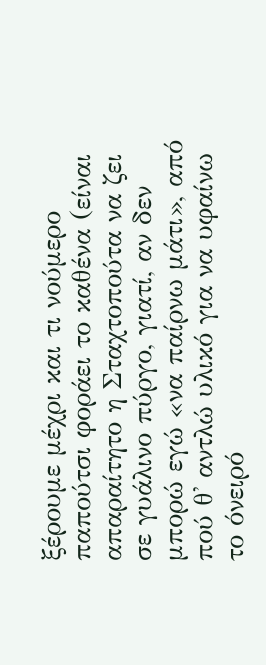ξέρουμε μέχρι και τι νούμερο παπούτσι φοράει το καθένα (είναι απαραίτητο η Σταχτοπούτα να ζει σε γυάλινο πύργο, γιατί, αν δεν μπορώ εγώ «να παίρνω μάτι», από πού θ' αντλώ υλικό για να υφαίνω το όνειρό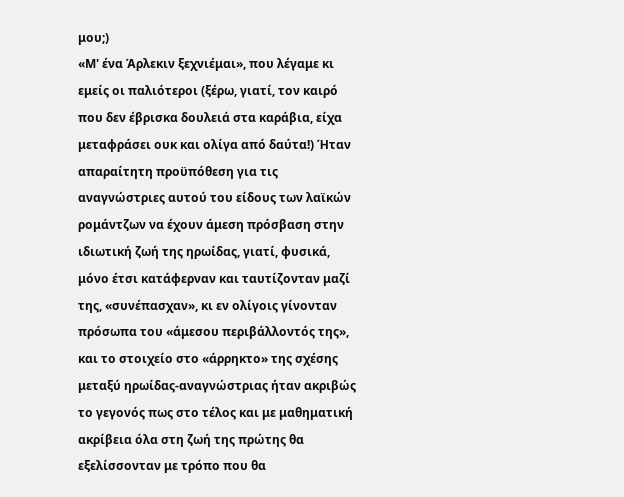μου;)
«Μ' ένα Άρλεκιν ξεχνιέμαι», που λέγαμε κι εμείς οι παλιότεροι (ξέρω, γιατί, τον καιρό που δεν έβρισκα δουλειά στα καράβια, είχα μεταφράσει ουκ και ολίγα από δαύτα!) Ήταν απαραίτητη προϋπόθεση για τις αναγνώστριες αυτού του είδους των λαϊκών ρομάντζων να έχουν άμεση πρόσβαση στην ιδιωτική ζωή της ηρωίδας, γιατί, φυσικά, μόνο έτσι κατάφερναν και ταυτίζονταν μαζί της, «συνέπασχαν», κι εν ολίγοις γίνονταν πρόσωπα του «άμεσου περιβάλλοντός της», και το στοιχείο στο «άρρηκτο» της σχέσης μεταξύ ηρωίδας-αναγνώστριας ήταν ακριβώς το γεγονός πως στο τέλος και με μαθηματική ακρίβεια όλα στη ζωή της πρώτης θα εξελίσσονταν με τρόπο που θα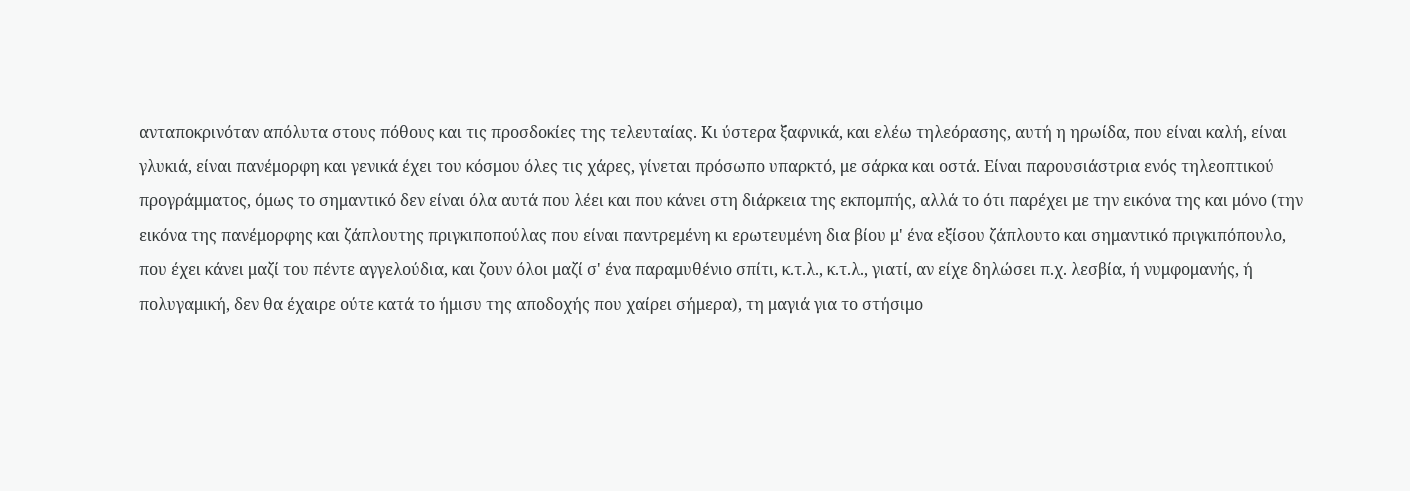ανταποκρινόταν απόλυτα στους πόθους και τις προσδοκίες της τελευταίας. Κι ύστερα ξαφνικά, και ελέω τηλεόρασης, αυτή η ηρωίδα, που είναι καλή, είναι γλυκιά, είναι πανέμορφη και γενικά έχει του κόσμου όλες τις χάρες, γίνεται πρόσωπο υπαρκτό, με σάρκα και οστά. Είναι παρουσιάστρια ενός τηλεοπτικού προγράμματος, όμως το σημαντικό δεν είναι όλα αυτά που λέει και που κάνει στη διάρκεια της εκπομπής, αλλά το ότι παρέχει με την εικόνα της και μόνο (την εικόνα της πανέμορφης και ζάπλουτης πριγκιποπούλας που είναι παντρεμένη κι ερωτευμένη δια βίου μ' ένα εξίσου ζάπλουτο και σημαντικό πριγκιπόπουλο, που έχει κάνει μαζί του πέντε αγγελούδια, και ζουν όλοι μαζί σ' ένα παραμυθένιο σπίτι, κ.τ.λ., κ.τ.λ., γιατί, αν είχε δηλώσει π.χ. λεσβία, ή νυμφομανής, ή πολυγαμική, δεν θα έχαιρε ούτε κατά το ήμισυ της αποδοχής που χαίρει σήμερα), τη μαγιά για το στήσιμο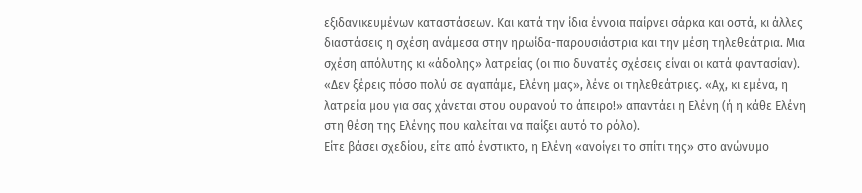εξιδανικευμένων καταστάσεων. Και κατά την ίδια έννοια παίρνει σάρκα και οστά, κι άλλες διαστάσεις η σχέση ανάμεσα στην ηρωίδα-παρουσιάστρια και την μέση τηλεθεάτρια. Μια σχέση απόλυτης κι «άδολης» λατρείας (οι πιο δυνατές σχέσεις είναι οι κατά φαντασίαν). «Δεν ξέρεις πόσο πολύ σε αγαπάμε, Ελένη μας», λένε οι τηλεθεάτριες. «Αχ, κι εμένα, η λατρεία μου για σας χάνεται στου ουρανού το άπειρο!» απαντάει η Ελένη (ή η κάθε Ελένη στη θέση της Ελένης που καλείται να παίξει αυτό το ρόλο).
Είτε βάσει σχεδίου, είτε από ένστικτο, η Ελένη «ανοίγει το σπίτι της» στο ανώνυμο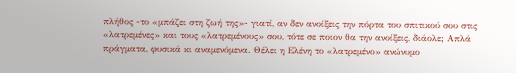πλήθος -το «μπάζει στη ζωή της»- γιατί, αν δεν ανοίξεις την πόρτα του σπιτικού σου στις «λατρεμένες» και τους «λατρεμένους» σου, τότε σε ποιον θα την ανοίξεις, διάολε; Απλά πράγματα, φυσικά κι αναμενόμενα. Θέλει η Ελένη το «λατρεμένο» ανώνυμο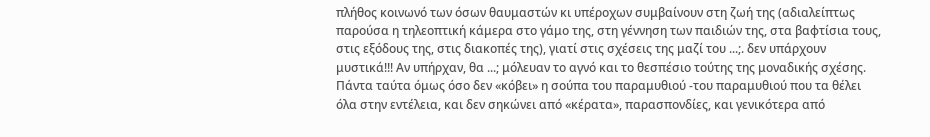πλήθος κοινωνό των όσων θαυμαστών κι υπέροχων συμβαίνουν στη ζωή της (αδιαλείπτως παρούσα η τηλεοπτική κάμερα στο γάμο της, στη γέννηση των παιδιών της, στα βαφτίσια τους, στις εξόδους της, στις διακοπές της), γιατί στις σχέσεις της μαζί του ...;. δεν υπάρχουν μυστικά!!! Αν υπήρχαν, θα ...; μόλευαν το αγνό και το θεσπέσιο τούτης της μοναδικής σχέσης. Πάντα ταύτα όμως όσο δεν «κόβει» η σούπα του παραμυθιού -του παραμυθιού που τα θέλει όλα στην εντέλεια, και δεν σηκώνει από «κέρατα», παρασπονδίες, και γενικότερα από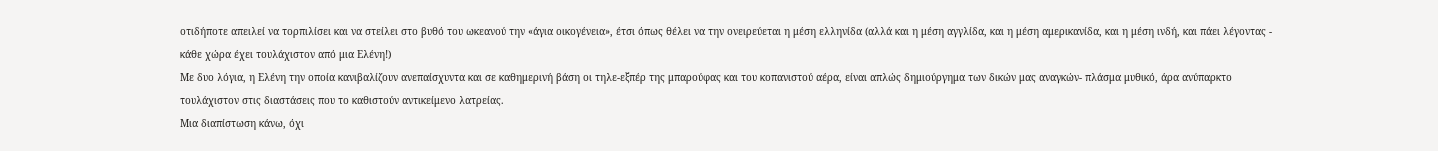οτιδήποτε απειλεί να τορπιλίσει και να στείλει στο βυθό του ωκεανού την «άγια οικογένεια», έτσι όπως θέλει να την ονειρεύεται η μέση ελληνίδα (αλλά και η μέση αγγλίδα, και η μέση αμερικανίδα, και η μέση ινδή, και πάει λέγοντας - κάθε χώρα έχει τουλάχιστον από μια Ελένη!)
Με δυο λόγια, η Ελένη την οποία κανιβαλίζουν ανεπαίσχυντα και σε καθημερινή βάση οι τηλε-εξπέρ της μπαρούφας και του κοπανιστού αέρα, είναι απλώς δημιούργημα των δικών μας αναγκών- πλάσμα μυθικό, άρα ανύπαρκτο τουλάχιστον στις διαστάσεις που το καθιστούν αντικείμενο λατρείας.
Μια διαπίστωση κάνω, όχι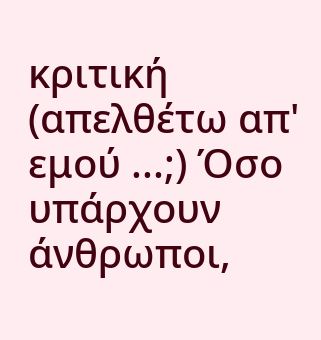κριτική (απελθέτω απ' εμού ...;) Όσο υπάρχουν άνθρωποι,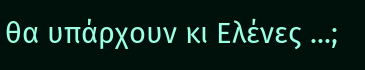θα υπάρχουν κι Ελένες ...;